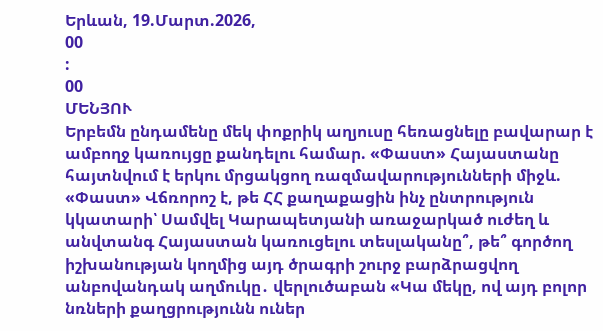Երևան, 19.Մարտ.2026,
00
:
00
ՄԵՆՅՈՒ
Երբեմն ընդամենը մեկ փոքրիկ աղյուսը հեռացնելը բավարար է ամբողջ կառույցը քանդելու համար. «Փաստ» Հայաստանը հայտնվում է երկու մրցակցող ռազմավարությունների միջև. «Փաստ» Վճռորոշ է, թե ՀՀ քաղաքացին ինչ ընտրություն կկատարի՝ Սամվել Կարապետյանի առաջարկած ուժեղ և անվտանգ Հայաստան կառուցելու տեսլականը՞, թե՞ գործող իշխանության կողմից այդ ծրագրի շուրջ բարձրացվող անբովանդակ աղմուկը․ վերլուծաբան «Կա մեկը, ով այդ բոլոր նռների քաղցրությունն ուներ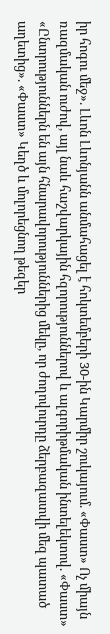իր հոգու մեջ». Լևոն Լևոնյանն անմահացել է հոկտեմբերի 30-ին Կարմիր շուկայում. «Փաստ» Ոչ միայն ռազմական ուժով, այլ նաև հաշվարկային հզորություններով և ալգորիթմական ինտելեկտով. «Փաստ» «Ընտրություններն են այն հնարավորություններից մեկը, որ ժողովուրդը ձերբազատվի մեզ պատած աղետից». «Փաստ» Կեղծ և մոլորեցնող թեզեր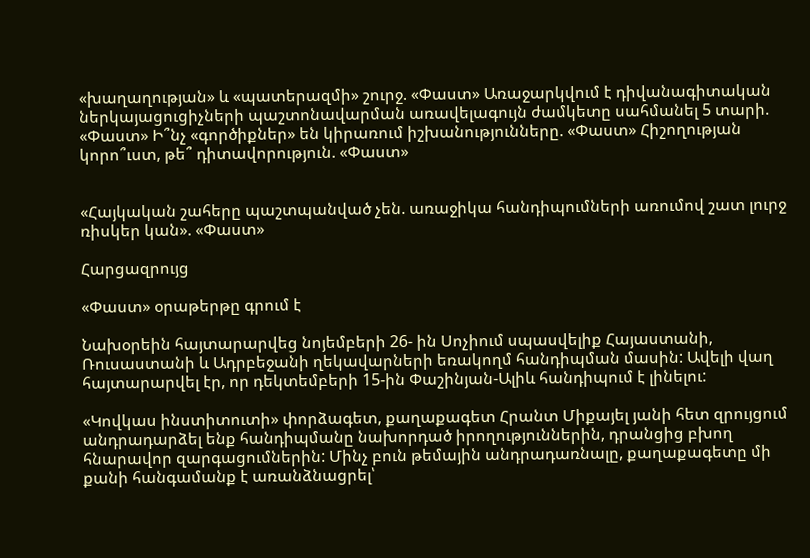«խաղաղության» և «պատերազմի» շուրջ. «Փաստ» Առաջարկվում է դիվանագիտական ներկայացուցիչների պաշտոնավարման առավելագույն ժամկետը սահմանել 5 տարի. «Փաստ» Ի՞նչ «գործիքներ» են կիրառում իշխանությունները. «Փաստ» Հիշողության կորո՞ւստ, թե՞ դիտավորություն. «Փաստ»


«Հայկական շահերը պաշտպանված չեն. առաջիկա հանդիպումների առումով շատ լուրջ ռիսկեր կան». «Փաստ»

Հարցազրույց

«Փաստ» օրաթերթը գրում է

Նախօրեին հայտարարվեց նոյեմբերի 26- ին Սոչիում սպասվելիք Հայաստանի, Ռուսաստանի և Ադրբեջանի ղեկավարների եռակողմ հանդիպման մասին: Ավելի վաղ հայտարարվել էր, որ դեկտեմբերի 15-ին Փաշինյան-Ալիև հանդիպում է լինելու:

«Կովկաս ինստիտուտի» փորձագետ, քաղաքագետ Հրանտ Միքայել յանի հետ զրույցում անդրադարձել ենք հանդիպմանը նախորդած իրողություններին, դրանցից բխող հնարավոր զարգացումներին: Մինչ բուն թեմային անդրադառնալը, քաղաքագետը մի քանի հանգամանք է առանձնացրել՝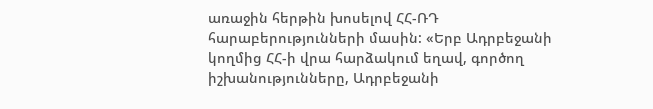առաջին հերթին խոսելով ՀՀ-ՌԴ հարաբերությունների մասին: «Երբ Ադրբեջանի կողմից ՀՀ-ի վրա հարձակում եղավ, գործող իշխանությունները, Ադրբեջանի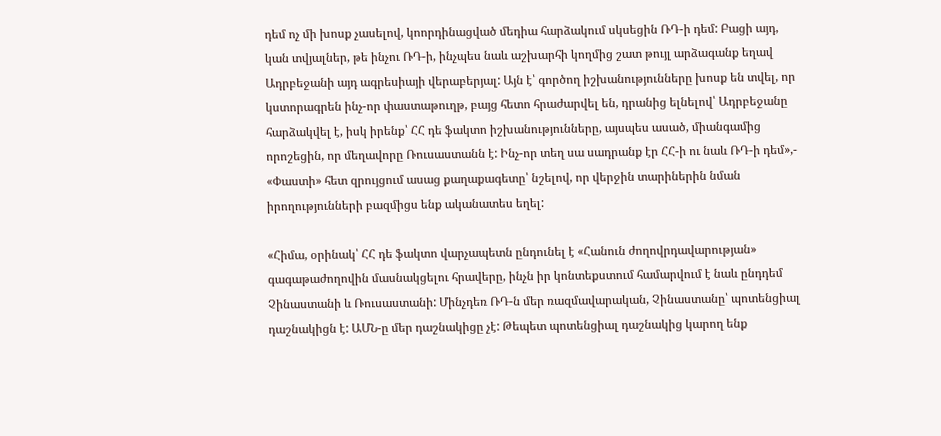դեմ ոչ մի խոսք չասելով, կոորդինացված մեդիա հարձակում սկսեցին ՌԴ-ի դեմ: Բացի այդ, կան տվյալներ, թե ինչու ՌԴ-ի, ինչպես նաև աշխարհի կողմից շատ թույլ արձագանք եղավ Ադրբեջանի այդ ագրեսիայի վերաբերյալ: Այն է՝ գործող իշխանությունները խոսք են տվել, որ կստորագրեն ինչ-որ փաստաթուղթ, բայց հետո հրաժարվել են, դրանից ելնելով՝ Ադրբեջանը հարձակվել է, իսկ իրենք՝ ՀՀ դե ֆակտո իշխանությունները, այսպես ասած, միանգամից որոշեցին, որ մեղավորը Ռուսաստանն է: Ինչ-որ տեղ սա սադրանք էր ՀՀ-ի ու նաև ՌԴ-ի դեմ»,- «Փաստի» հետ զրույցում ասաց քաղաքագետը՝ նշելով, որ վերջին տարիներին նման իրողությունների բազմիցս ենք ականատես եղել:

«Հիմա, օրինակ՝ ՀՀ դե ֆակտո վարչապետն ընդունել է «Հանուն ժողովրդավարության» գագաթաժողովին մասնակցելու հրավերը, ինչն իր կոնտեքստում համարվում է նաև ընդդեմ Չինաստանի և Ռուսաստանի: Մինչդեռ ՌԴ-ն մեր ռազմավարական, Չինաստանը՝ պոտենցիալ դաշնակիցն է: ԱՄՆ-ը մեր դաշնակիցը չէ: Թեպետ պոտենցիալ դաշնակից կարող ենք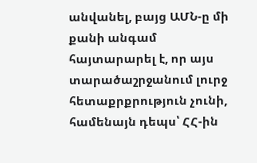անվանել, բայց ԱՄՆ-ը մի քանի անգամ հայտարարել է, որ այս տարածաշրջանում լուրջ հետաքրքրություն չունի, համենայն դեպս՝ ՀՀ-ին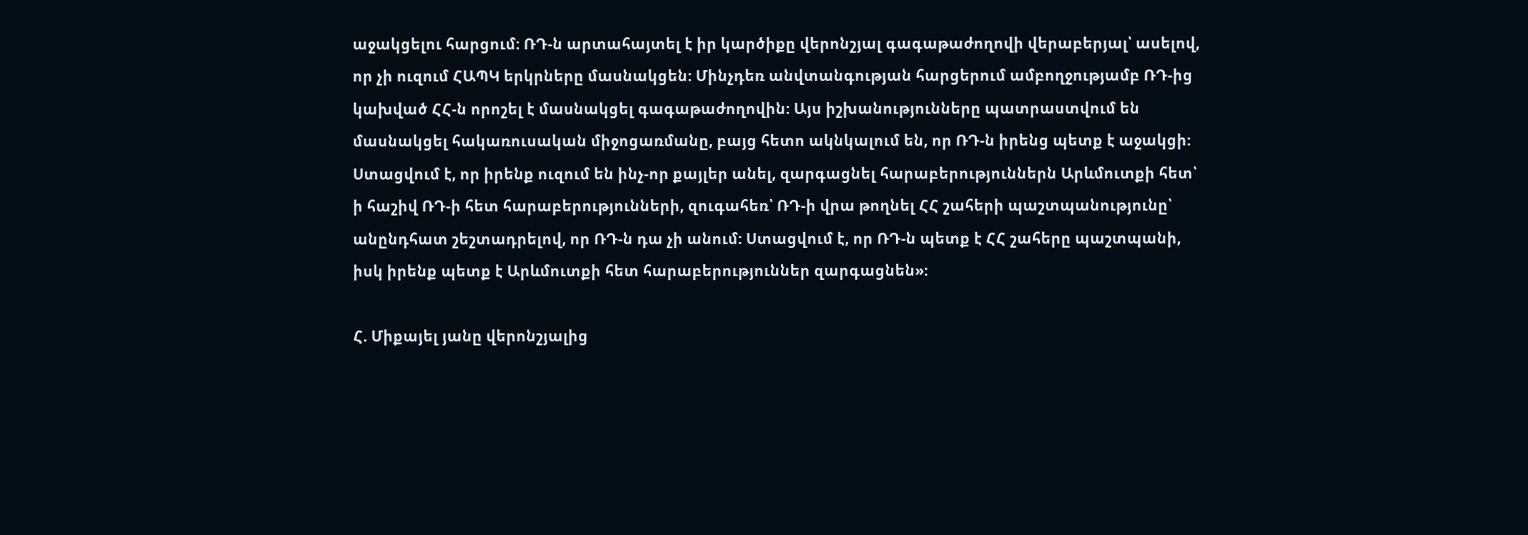աջակցելու հարցում: ՌԴ-ն արտահայտել է իր կարծիքը վերոնշյալ գագաթաժողովի վերաբերյալ՝ ասելով, որ չի ուզում ՀԱՊԿ երկրները մասնակցեն: Մինչդեռ անվտանգության հարցերում ամբողջությամբ ՌԴ-ից կախված ՀՀ-ն որոշել է մասնակցել գագաթաժողովին: Այս իշխանությունները պատրաստվում են մասնակցել հակառուսական միջոցառմանը, բայց հետո ակնկալում են, որ ՌԴ-ն իրենց պետք է աջակցի: Ստացվում է, որ իրենք ուզում են ինչ-որ քայլեր անել, զարգացնել հարաբերություններն Արևմուտքի հետ՝ ի հաշիվ ՌԴ-ի հետ հարաբերությունների, զուգահեռ՝ ՌԴ-ի վրա թողնել ՀՀ շահերի պաշտպանությունը՝ անընդհատ շեշտադրելով, որ ՌԴ-ն դա չի անում: Ստացվում է, որ ՌԴ-ն պետք է ՀՀ շահերը պաշտպանի, իսկ իրենք պետք է Արևմուտքի հետ հարաբերություններ զարգացնեն»:

Հ. Միքայել յանը վերոնշյալից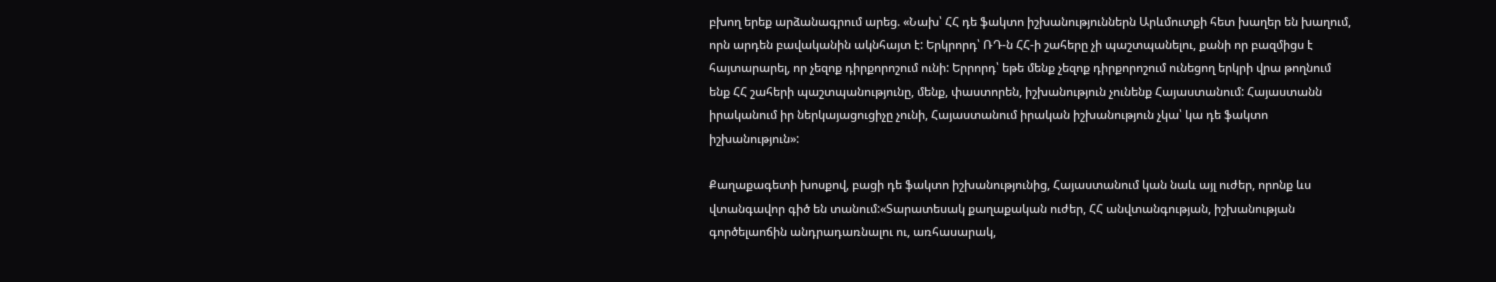բխող երեք արձանագրում արեց. «Նախ՝ ՀՀ դե ֆակտո իշխանություններն Արևմուտքի հետ խաղեր են խաղում, որն արդեն բավականին ակնհայտ է: Երկրորդ՝ ՌԴ-ն ՀՀ-ի շահերը չի պաշտպանելու, քանի որ բազմիցս է հայտարարել, որ չեզոք դիրքորոշում ունի: Երրորդ՝ եթե մենք չեզոք դիրքորոշում ունեցող երկրի վրա թողնում ենք ՀՀ շահերի պաշտպանությունը, մենք, փաստորեն, իշխանություն չունենք Հայաստանում: Հայաստանն իրականում իր ներկայացուցիչը չունի, Հայաստանում իրական իշխանություն չկա՝ կա դե ֆակտո իշխանություն»:

Քաղաքագետի խոսքով, բացի դե ֆակտո իշխանությունից, Հայաստանում կան նաև այլ ուժեր, որոնք ևս վտանգավոր գիծ են տանում:«Տարատեսակ քաղաքական ուժեր, ՀՀ անվտանգության, իշխանության գործելաոճին անդրադառնալու ու, առհասարակ,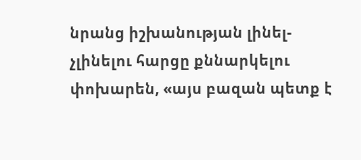նրանց իշխանության լինել-չլինելու հարցը քննարկելու փոխարեն, «այս բազան պետք է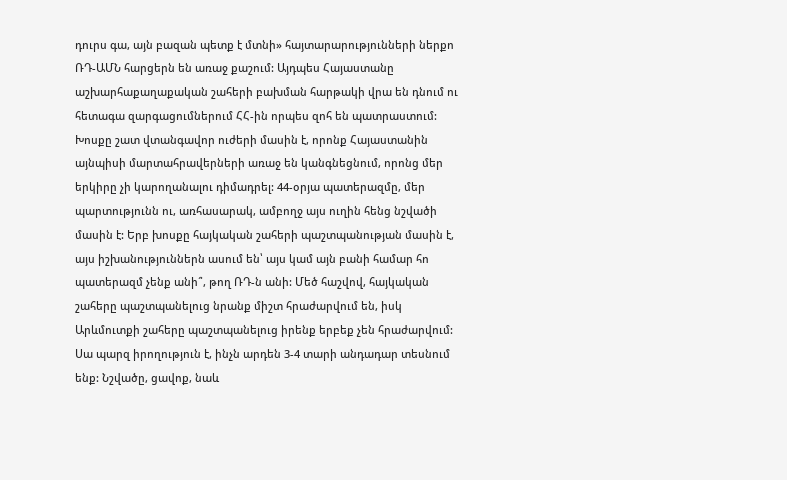դուրս գա, այն բազան պետք է մտնի» հայտարարությունների ներքո ՌԴ-ԱՄՆ հարցերն են առաջ քաշում: Այդպես Հայաստանը աշխարհաքաղաքական շահերի բախման հարթակի վրա են դնում ու հետագա զարգացումներում ՀՀ-ին որպես զոհ են պատրաստում: Խոսքը շատ վտանգավոր ուժերի մասին է, որոնք Հայաստանին այնպիսի մարտահրավերների առաջ են կանգնեցնում, որոնց մեր երկիրը չի կարողանալու դիմադրել: 44-օրյա պատերազմը, մեր պարտությունն ու, առհասարակ, ամբողջ այս ուղին հենց նշվածի մասին է: Երբ խոսքը հայկական շահերի պաշտպանության մասին է, այս իշխանություններն ասում են՝ այս կամ այն բանի համար հո պատերազմ չենք անի՞, թող ՌԴ-ն անի: Մեծ հաշվով, հայկական շահերը պաշտպանելուց նրանք միշտ հրաժարվում են, իսկ Արևմուտքի շահերը պաշտպանելուց իրենք երբեք չեն հրաժարվում: Սա պարզ իրողություն է, ինչն արդեն 3-4 տարի անդադար տեսնում ենք: Նշվածը, ցավոք, նաև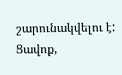շարունակվելու է: Ցավոք,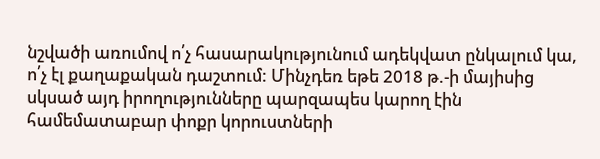նշվածի առումով ո՛չ հասարակությունում ադեկվատ ընկալում կա, ո՛չ էլ քաղաքական դաշտում: Մինչդեռ եթե 2018 թ.-ի մայիսից սկսած այդ իրողությունները պարզապես կարող էին համեմատաբար փոքր կորուստների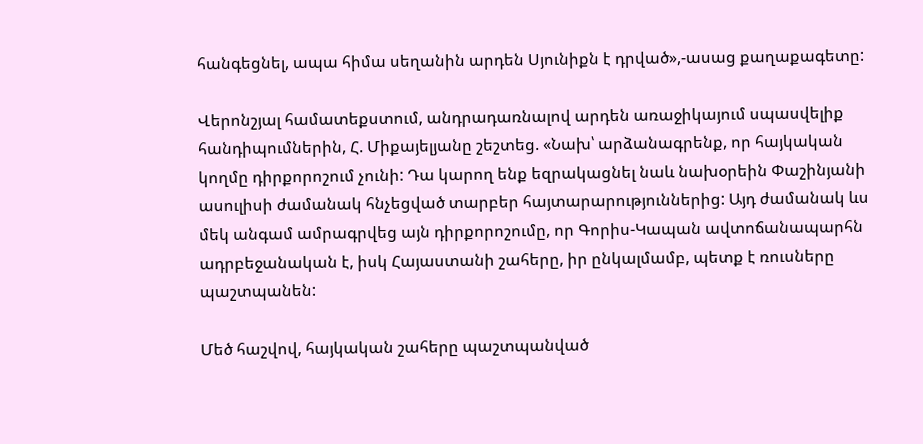հանգեցնել, ապա հիմա սեղանին արդեն Սյունիքն է դրված»,-ասաց քաղաքագետը:

Վերոնշյալ համատեքստում, անդրադառնալով արդեն առաջիկայում սպասվելիք հանդիպումներին, Հ. Միքայելյանը շեշտեց. «Նախ՝ արձանագրենք, որ հայկական կողմը դիրքորոշում չունի: Դա կարող ենք եզրակացնել նաև նախօրեին Փաշինյանի ասուլիսի ժամանակ հնչեցված տարբեր հայտարարություններից: Այդ ժամանակ ևս մեկ անգամ ամրագրվեց այն դիրքորոշումը, որ Գորիս-Կապան ավտոճանապարհն ադրբեջանական է, իսկ Հայաստանի շահերը, իր ընկալմամբ, պետք է ռուսները պաշտպանեն:

Մեծ հաշվով, հայկական շահերը պաշտպանված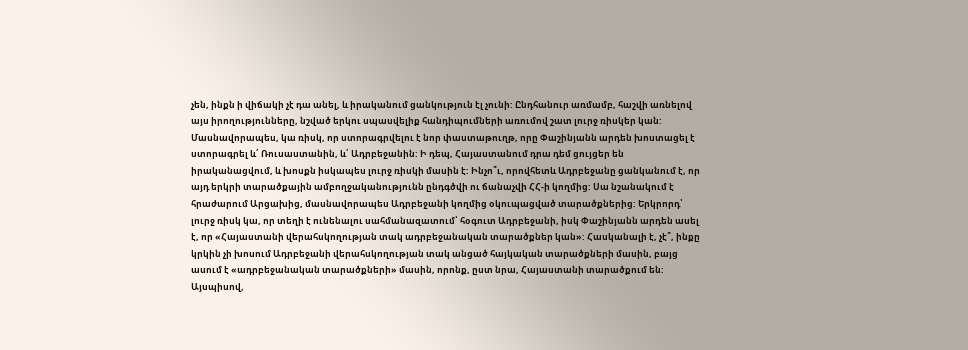չեն, ինքն ի վիճակի չէ դա անել, և իրականում ցանկություն էլ չունի: Ընդհանուր առմամբ, հաշվի առնելով այս իրողությունները, նշված երկու սպասվելիք հանդիպումների առումով շատ լուրջ ռիսկեր կան: Մասնավորապես, կա ռիսկ, որ ստորագրվելու է նոր փաստաթուղթ, որը Փաշինյանն արդեն խոստացել է ստորագրել և՛ Ռուսաստանին, և՛ Ադրբեջանին: Ի դեպ, Հայաստանում դրա դեմ ցույցեր են իրականացվում, և խոսքն իսկապես լուրջ ռիսկի մասին է: Ինչո՞ւ, որովհետև Ադրբեջանը ցանկանում է, որ այդ երկրի տարածքային ամբողջականությունն ընդգծվի ու ճանաչվի ՀՀ-ի կողմից: Սա նշանակում է հրաժարում Արցախից, մասնավորապես Ադրբեջանի կողմից օկուպացված տարածքներից: Երկրորդ՝ լուրջ ռիսկ կա, որ տեղի է ունենալու սահմանազատում՝ հօգուտ Ադրբեջանի, իսկ Փաշինյանն արդեն ասել է, որ «Հայաստանի վերահսկողության տակ ադրբեջանական տարածքներ կան»: Հասկանալի է, չէ՞, ինքը կրկին չի խոսում Ադրբեջանի վերահսկողության տակ անցած հայկական տարածքների մասին, բայց ասում է «ադրբեջանական տարածքների» մասին, որոնք, ըստ նրա, Հայաստանի տարածքում են: Այսպիսով,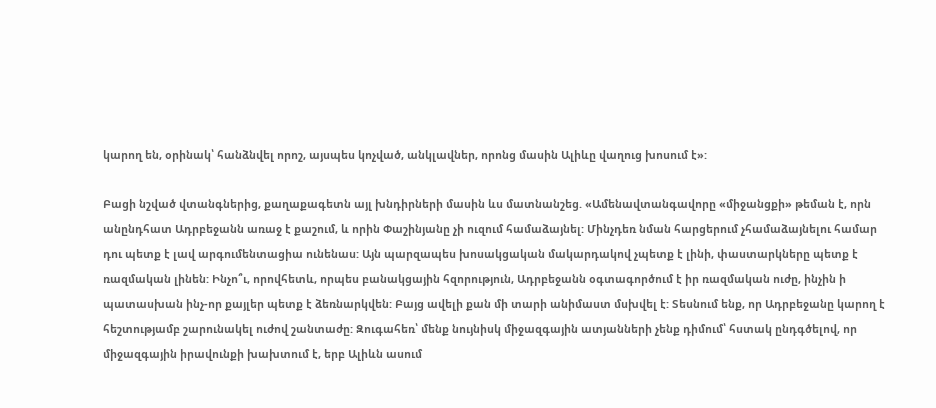կարող են, օրինակ՝ հանձնվել որոշ, այսպես կոչված, անկլավներ, որոնց մասին Ալիևը վաղուց խոսում է»:

Բացի նշված վտանգներից, քաղաքագետն այլ խնդիրների մասին ևս մատնանշեց. «Ամենավտանգավորը «միջանցքի» թեման է, որն անընդհատ Ադրբեջանն առաջ է քաշում, և որին Փաշինյանը չի ուզում համաձայնել: Մինչդեռ նման հարցերում չհամաձայնելու համար դու պետք է լավ արգումենտացիա ունենաս: Այն պարզապես խոսակցական մակարդակով չպետք է լինի, փաստարկները պետք է ռազմական լինեն: Ինչո՞ւ, որովհետև, որպես բանակցային հզորություն, Ադրբեջանն օգտագործում է իր ռազմական ուժը, ինչին ի պատասխան ինչ-որ քայլեր պետք է ձեռնարկվեն: Բայց ավելի քան մի տարի անիմաստ մսխվել է: Տեսնում ենք, որ Ադրբեջանը կարող է հեշտությամբ շարունակել ուժով շանտաժը: Զուգահեռ՝ մենք նույնիսկ միջազգային ատյանների չենք դիմում՝ հստակ ընդգծելով, որ միջազգային իրավունքի խախտում է, երբ Ալիևն ասում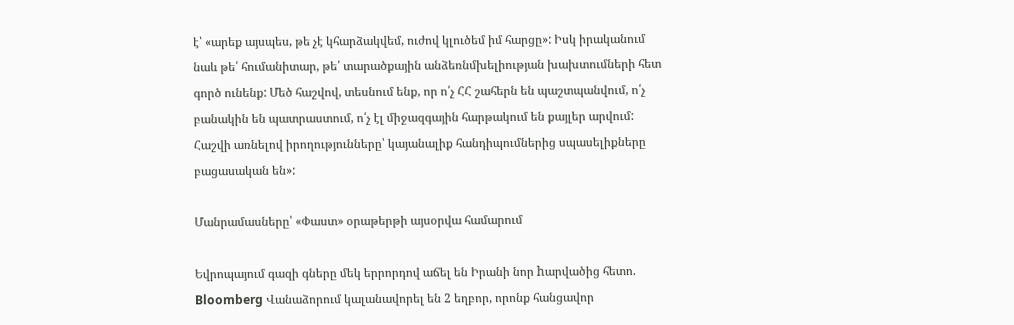է՝ «արեք այսպես, թե չէ կհարձակվեմ, ուժով կլուծեմ իմ հարցը»: Իսկ իրականում նաև թե՛ հումանիտար, թե՛ տարածքային անձեռնմխելիության խախտումների հետ գործ ունենք: Մեծ հաշվով, տեսնում ենք, որ ո՛չ ՀՀ շահերն են պաշտպանվում, ո՛չ բանակին են պատրաստում, ո՛չ էլ միջազգային հարթակում են քայլեր արվում: Հաշվի առնելով իրողությունները՝ կայանալիք հանդիպումներից սպասելիքները բացասական են»:

Մանրամասները՝ «Փաստ» օրաթերթի այսօրվա համարում

Եվրոպայում գազի գները մեկ երրորդով աճել են Իրանի նոր hարվածից հետո. Bloomberg Վանաձորում կալանավորել են 2 եղբոր, որոնք հանցավոր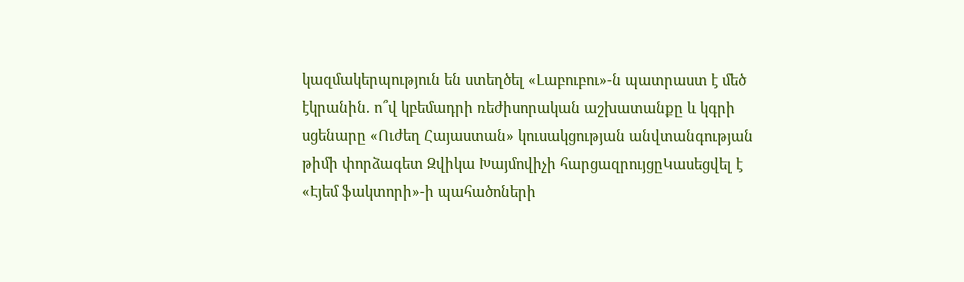կազմակերպություն են ստեղծել «Լաբուբու»-ն պատրաստ է մեծ էկրանին. ո՞վ կբեմադրի ռեժիսորական աշխատանքը և կգրի սցենարը «Ուժեղ Հայաստան» կուսակցության անվտանգության թիմի փորձագետ Զվիկա Խայմովիչի հարցազրույցըԿասեցվել է «Էյեմ ֆակտորի»-ի պահածոների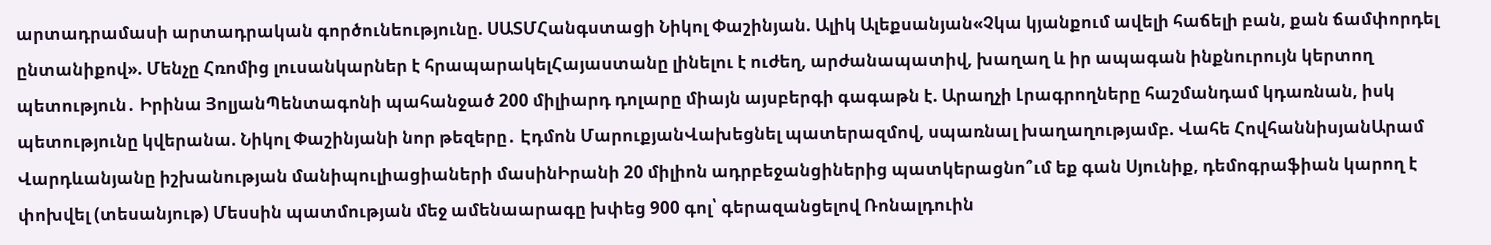արտադրամասի արտադրական գործունեությունը. ՍԱՏՄՀանգստացի Նիկոլ Փաշինյան. Ալիկ Ալեքսանյան«Չկա կյանքում ավելի հաճելի բան, քան ճամփորդել ընտանիքով». Մենչը Հռոմից լուսանկարներ է հրապարակելՀայաստանը լինելու է ուժեղ, արժանապատիվ, խաղաղ և իր ապագան ինքնուրույն կերտող պետություն․ Իրինա ՅոլյանՊենտագոնի պահանջած 200 միլիարդ դոլարը միայն այսբերգի գագաթն է. Արաղչի Լրագրողները հաշմանդամ կդառնան, իսկ պետությունը կվերանա. Նիկոլ Փաշինյանի նոր թեզերը․ Էդմոն ՄարուքյանՎախեցնել պատերազմով, սպառնալ խաղաղությամբ. Վահե ՀովհաննիսյանԱրամ Վարդևանյանը իշխանության մանիպուլիացիաների մասինԻրանի 20 միլիոն ադրբեջանցիներից պատկերացնո՞ւմ եք գան Սյունիք, դեմոգրաֆիան կարող է փոխվել (տեսանյութ) Մեսսին պատմության մեջ ամենաարագը խփեց 900 գոլ՝ գերազանցելով Ռոնալդուին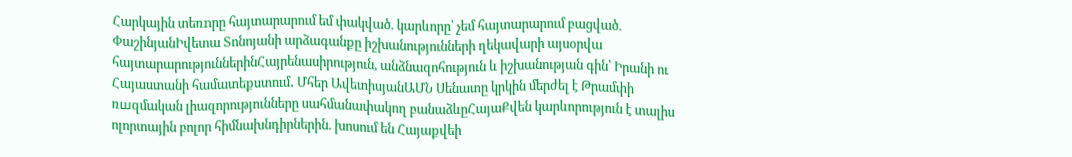Հարկային տեռnրը հայտարարում եմ փակված. կարևորը՝ չեմ հայտարարում բացված. ՓաշինյանԻվետա Տոնոյանի արձագանքը իշխանությունների ղեկավարի այսօրվա հայտարարություններինՀայրենասիրություն, անձնազոհություն և իշխանության գին՝ Իրանի ու Հայաստանի համատեքստում․ Մհեր ԱվետիսյանԱՄՆ Սենատը կրկին մերժել է Թրամփի ռшզմական լիազորությունները սահմանափակող բանաձևըՀայաՔվեն կարևորություն է տալիս ոլորտային բոլոր հիմնախնդիրներին. խոսում են Հայաքվեի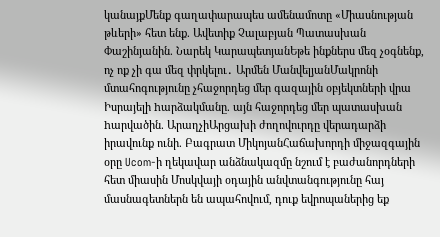կանայքՄենք գաղափարապես ամենամոտը «Միասնության թևերի» հետ ենք. Ավետիք Չալաբյան Պատասխան Փաշինյանին. Նարեկ ԿարապետյանԵթե ինքներս մեզ չօգնենք, ոչ ոք չի գա մեզ փրկելու․ Արմեն ՄանվելյանՄակրոնի մտահոգությունը չհաջորդեց մեր գազային օբյեկտների վրա Իսրայելի hարձակմանը. այն հաջորդեց մեր պատասխան hարվածին. ԱրաղչիԱրցախի ժողովուրդը վերադարձի իրավունք ունի. Բագրատ ՄիկոյանՀաճախորդի միջազգային օրը Ucom-ի ղեկավար անձնակազմը նշում է բաժանորդների հետ միասին Մոսկվայի օդային անվտանգությունը հայ մասնագետներն են ապահովում, դուք եվրոպաներից եք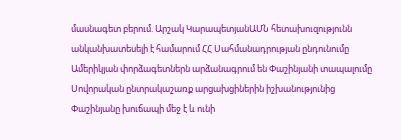մասնագետ բերում. Արշակ ԿարապետյանԱՄՆ հետախուզությունն անկանխատեսելի է համարում ՀՀ Սահմանադրության ընդունումը Ամերիկյան փորձագետներն արձանագրում են Փաշինյանի տապալումը Սովորական ընտրակաշառք արցախցիներին իշխանությունից Փաշինյանը խուճապի մեջ է և ունի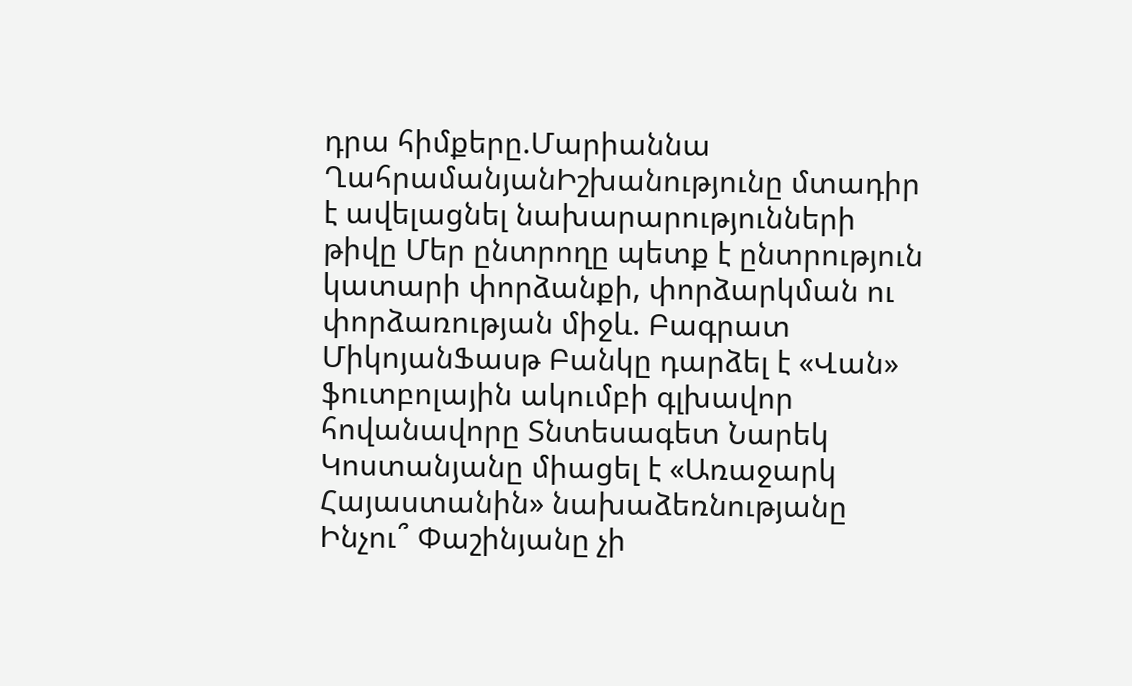դրա հիմքերը.Մարիաննա ՂահրամանյանԻշխանությունը մտադիր է ավելացնել նախարարությունների թիվը Մեր ընտրողը պետք է ընտրություն կատարի փորձանքի, փորձարկման ու փորձառության միջև. Բագրատ ՄիկոյանՖասթ Բանկը դարձել է «Վան» ֆուտբոլային ակումբի գլխավոր հովանավորը Տնտեսագետ Նարեկ Կոստանյանը միացել է «Առաջարկ Հայաստանին» նախաձեռնությանը Ինչու՞ Փաշինյանը չի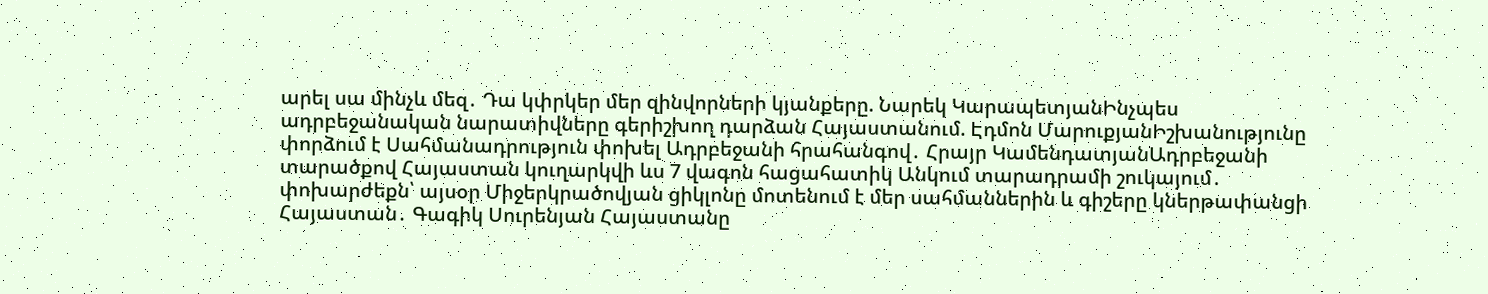արել սա մինչև մեզ․ Դա կփրկեր մեր զինվորների կյանքերը. Նարեկ ԿարապետյանԻնչպես ադրբեջանական նարատիվները գերիշխող դարձան Հայաստանում. Էդմոն ՄարուքյանԻշխանությունը փորձում է Սահմանադրություն փոխել Ադրբեջանի հրահանգով․ Հրայր ԿամենդատյանԱդրբեջանի տարածքով Հայաստան կուղարկվի ևս 7 վագոն հացահատիկ Անկում տարադրամի շուկայում․ փոխարժեքն՝ այսօր Միջերկրածովյան ցիկլոնը մոտենում է մեր սահմաններին և գիշերը կներթափանցի Հայաստան․ Գագիկ Սուրենյան Հայաստանը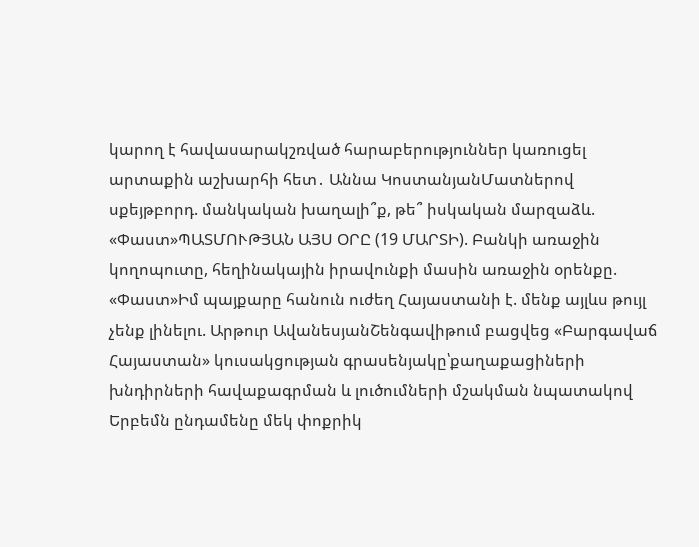կարող է հավասարակշռված հարաբերություններ կառուցել արտաքին աշխարհի հետ․ Աննա ԿոստանյանՄատներով սքեյթբորդ. մանկական խաղալի՞ք, թե՞ իսկական մարզաձև. «Փաստ»ՊԱՏՄՈՒԹՅԱՆ ԱՅՍ ՕՐԸ (19 ՄԱՐՏԻ). Բանկի առաջին կողոպուտը, հեղինակային իրավունքի մասին առաջին օրենքը. «Փաստ»Իմ պայքարը հանուն ուժեղ Հայաստանի է. մենք այլևս թույլ չենք լինելու. Արթուր ԱվանեսյանՇենգավիթում բացվեց «Բարգավաճ Հայաստան» կուսակցության գրասենյակը՝քաղաքացիների խնդիրների հավաքագրման և լուծումների մշակման նպատակով Երբեմն ընդամենը մեկ փոքրիկ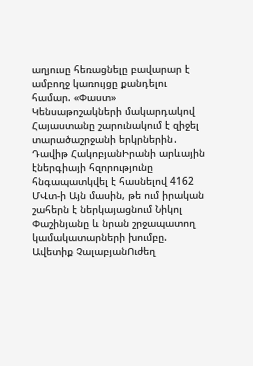աղյուսը հեռացնելը բավարար է ամբողջ կառույցը քանդելու համար. «Փաստ» Կենսաթոշակների մակարդակով Հայաստանը շարունակում է զիջել տարածաշրջանի երկրներին․ Դավիթ ՀակոբյանԻրանի արևային էներգիայի հզորությունը հնգապատկվել է հասնելով 4162 ՄՎտ-ի Այն մասին, թե ում իրական շահերն է ներկայացնում Նիկոլ Փաշինյանը և նրան շրջապատող կամակատարների խումբը. Ավետիք ՉալաբյանՈւժեղ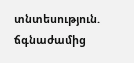տնտեսություն. ճգնաժամից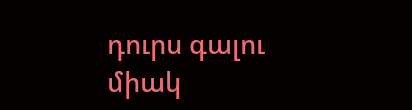դուրս գալու միակ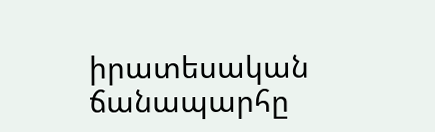իրատեսական ճանապարհը